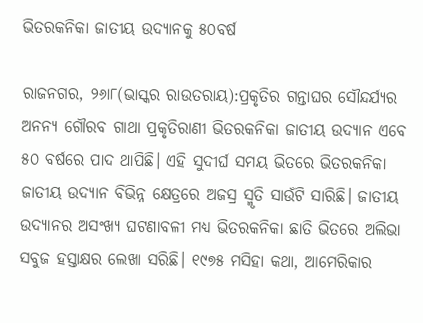ଭିତରକନିକା ଜାତୀୟ ଉଦ୍ୟାନକୁ ୫୦ବର୍ଷ

ରାଜନଗର, ୨୬ା୮(ଭାସ୍କର ରାଉତରାୟ):ପ୍ରକୃତିର ଗନ୍ତାଘର ସୌନ୍ଦର୍ଯ୍ୟର ଅନନ୍ୟ ଗୌରବ ଗାଥା ପ୍ରକୃତିରାଣୀ ଭିତରକନିକା ଜାତୀୟ ଉଦ୍ୟାନ ଏବେ ୫୦ ବର୍ଷରେ ପାଦ ଥାପିଛି। ଏହି ସୁଦୀର୍ଘ ସମୟ ଭିତରେ ଭିତରକନିକା ଜାତୀୟ ଉଦ୍ୟାନ ବିଭିନ୍ନ କ୍ଷେତ୍ରରେ ଅଜସ୍ର ସ୍ମୃତି ସାଉଁଟି ସାରିଛି। ଜାତୀୟ ଉଦ୍ୟାନର ଅସଂଖ୍ୟ ଘଟଣାବଳୀ ମଧ୍ୟ ଭିତରକନିକା ଛାତି ଭିତରେ ଅଲିଭା ସବୁଜ ହସ୍ତାକ୍ଷର ଲେଖା ସରିଛି। ୧୯୭୫ ମସିହା କଥା, ଆମେରିକାର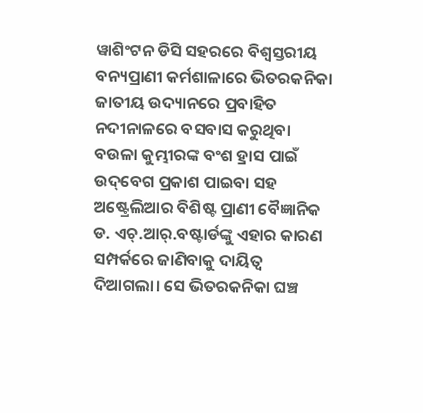ୱାଶିଂଟନ ଡିସି ସହରରେ ବିଶ୍ୱସ୍ତରୀୟ ବନ୍ୟପ୍ରାଣୀ କର୍ମଶାଳାରେ ଭିତରକନିକା ଜାତୀୟ ଉଦ୍ୟାନରେ ପ୍ରବାହିତ ନଦୀନାଳରେ ବସବାସ କରୁଥିବା ବଉଳା କୁମ୍ଭୀରଙ୍କ ବଂଶ ହ୍ରାସ ପାଇଁ ଉଦ୍‌ବେଗ ପ୍ରକାଶ ପାଇବା ସହ ଅଷ୍ଟ୍ରେଲିଆର ବିଶିଷ୍ଟ ପ୍ରାଣୀ ବୈଜ୍ଞାନିକ ଡ. ଏଚ୍‌.ଆର୍‌.ବଷ୍ଟାର୍ଡଙ୍କୁ ଏହାର କାରଣ ସମ୍ପର୍କରେ ଜାଣିବାକୁ ଦାୟିତ୍ୱ ଦିଆଗଲା। ସେ ଭିତରକନିକା ଘଞ୍ଚ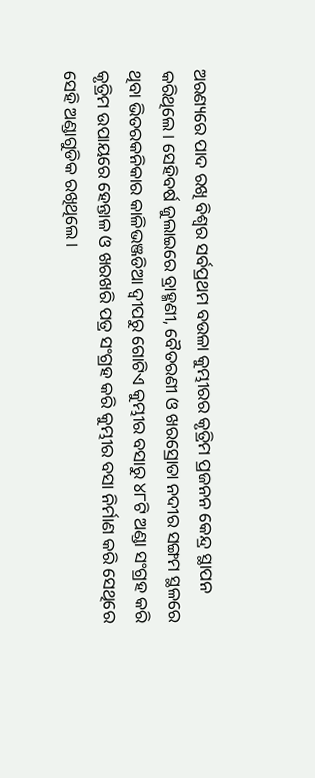ଅରଣ୍ୟରେ ପାଦ ରଖି ବିଶ୍ୱର ସର୍ବପ୍ରଥମ ବଉଳା କୁମ୍ଭୀରର କୃତ୍ରିମ ପ୍ରଜନନ କେନ୍ଦ୍ର ସ୍ଥାପନ କରିଥିଲେ। ସେହିବର୍ଷ ଜୁଲାଇରେ ବ୍ରାହ୍ମଣୀ, ବୈତରଣୀ ଓ ଖରସ୍ରୋତା ନଦୀର ସଙ୍ଗମ ସ୍ଥଳରେ ଥିବା ଭିତରକନିକାର କାଳିଭଞ୍ଜଡିଆ ଦ୍ୱୀପରୁ ଗୋଟିଏ କୁମ୍ଭୀର ବସାରୁ ୪୮ଟି ଅଣ୍ଡା ସଂଗ୍ରହ କରି କୃତ୍ରିମ ଉପାୟରେ ହେନ୍ତାଳ ଓ ଖରଖରି ପତ୍ର ସଂଗ୍ରହ କରି କୁମ୍ଭୀର ବସା ନିର୍ମାଣ କରି ସେଥିରେ ସେହି ଅଣ୍ଡାଗୁଡିକ ରଖିଥିଲେ।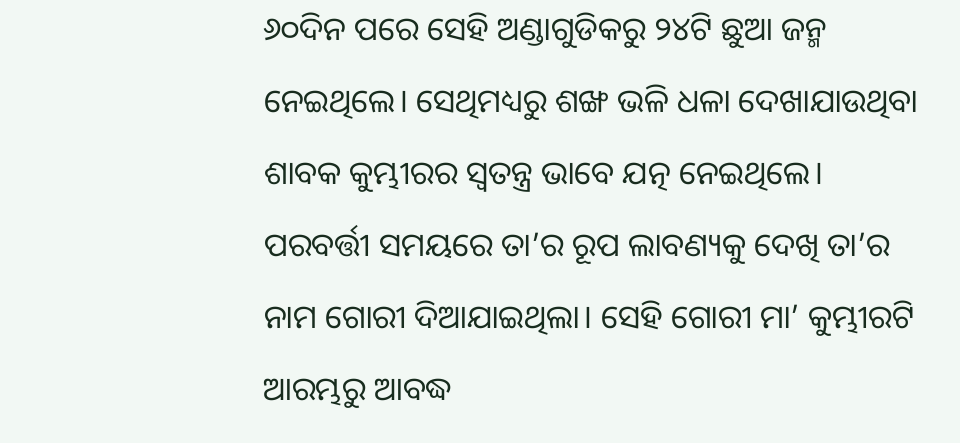୬୦ଦିନ ପରେ ସେହି ଅଣ୍ଡାଗୁଡିକରୁ ୨୪ଟି ଛୁଆ ଜନ୍ମ ନେଇଥିଲେ। ସେଥିମଧ୍ୟରୁ ଶଙ୍ଖ ଭଳି ଧଳା ଦେଖାଯାଉଥିବା ଶାବକ କୁମ୍ଭୀରର ସ୍ବତନ୍ତ୍ର ଭାବେ ଯତ୍ନ ନେଇଥିଲେ। ପରବର୍ତ୍ତୀ ସମୟରେ ତା’ର ରୂପ ଲାବଣ୍ୟକୁ ଦେଖି ତା’ର ନାମ ଗୋରୀ ଦିଆଯାଇଥିଲା। ସେହି ଗୋରୀ ମା’ କୁମ୍ଭୀରଟି ଆରମ୍ଭରୁ ଆବଦ୍ଧ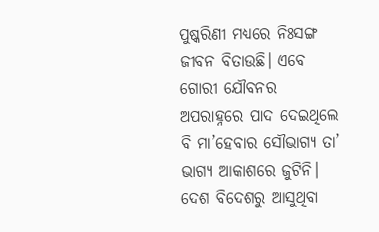ପୁଷ୍କରିଣୀ ମଧ୍ୟରେ ନିଃସଙ୍ଗ ଜୀବନ ବିତାଉଛି। ଏବେ ଗୋରୀ ଯୌବନର ଅପରାହ୍ନରେ ପାଦ ଦେଇଥିଲେ ବି ମା’ହେବାର ସୌଭାଗ୍ୟ ତା’ ଭାଗ୍ୟ ଆକାଶରେ ଜୁଟିନି। ଦେଶ ବିଦେଶରୁ ଆସୁଥିବା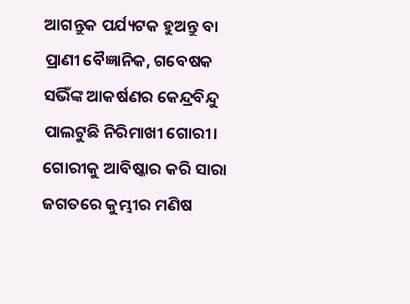ଆଗନ୍ତୁକ ପର୍ଯ୍ୟଟକ ହୁଅନ୍ତୁ ବା ପ୍ରାଣୀ ବୈଜ୍ଞାନିକ, ଗବେଷକ ସଭିଁଙ୍କ ଆକର୍ଷଣର କେନ୍ଦ୍ରବିନ୍ଦୁ ପାଲଟୁଛି ନିରିମାଖୀ ଗୋରୀ। ଗୋରୀକୁ ଆବିଷ୍କାର କରି ସାରା ଜଗତରେ କୁମ୍ଭୀର ମଣିଷ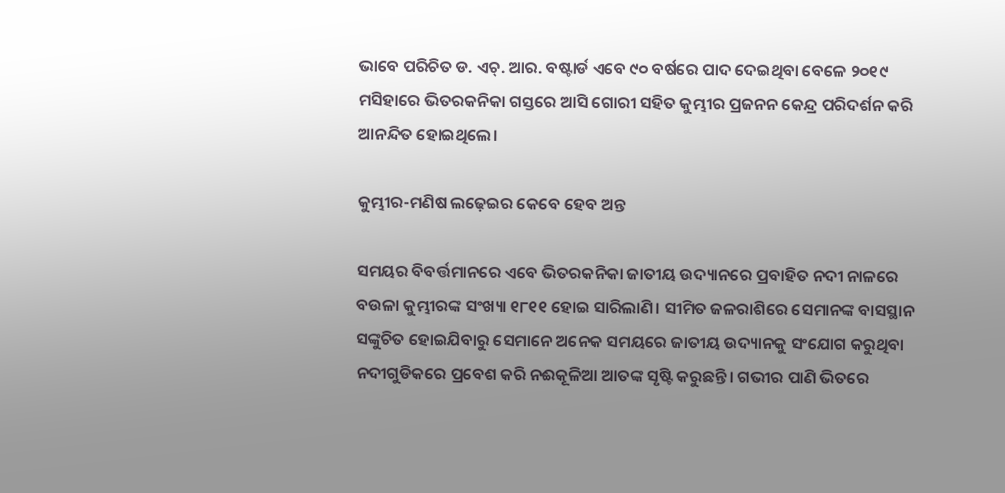ଭାବେ ପରିଚିତ ଡ. ଏଚ୍‌. ଆର. ବଷ୍ଟାର୍ଡ ଏବେ ୯୦ ବର୍ଷରେ ପାଦ ଦେଇଥିବା ବେଳେ ୨୦୧୯ ମସିହାରେ ଭିତରକନିକା ଗସ୍ତରେ ଆସି ଗୋରୀ ସହିତ କୁମ୍ଭୀର ପ୍ରଜନନ କେନ୍ଦ୍ର ପରିଦର୍ଶନ କରି ଆନନ୍ଦିତ ହୋଇଥିଲେ।

କୁମ୍ଭୀର-ମଣିଷ ଲଢ଼େଇର କେବେ ହେବ ଅନ୍ତ

ସମୟର ବିବର୍ତ୍ତମାନରେ ଏବେ ଭିତରକନିକା ଜାତୀୟ ଉଦ୍ୟାନରେ ପ୍ରବାହିତ ନଦୀ ନାଳରେ ବଉଳା କୁମ୍ଭୀରଙ୍କ ସଂଖ୍ୟା ୧୮୧୧ ହୋଇ ସାରିଲାଣି। ସୀମିତ ଜଳରାଶିରେ ସେମାନଙ୍କ ବାସସ୍ଥାନ ସଙ୍କୁଚିତ ହୋଇଯିବାରୁ ସେମାନେ ଅନେକ ସମୟରେ ଜାତୀୟ ଉଦ୍ୟାନକୁ ସଂଯୋଗ କରୁଥିବା ନଦୀଗୁଡିକରେ ପ୍ରବେଶ କରି ନଈକୂଳିଆ ଆତଙ୍କ ସୃଷ୍ଟି କରୁଛନ୍ତି। ଗଭୀର ପାଣି ଭିତରେ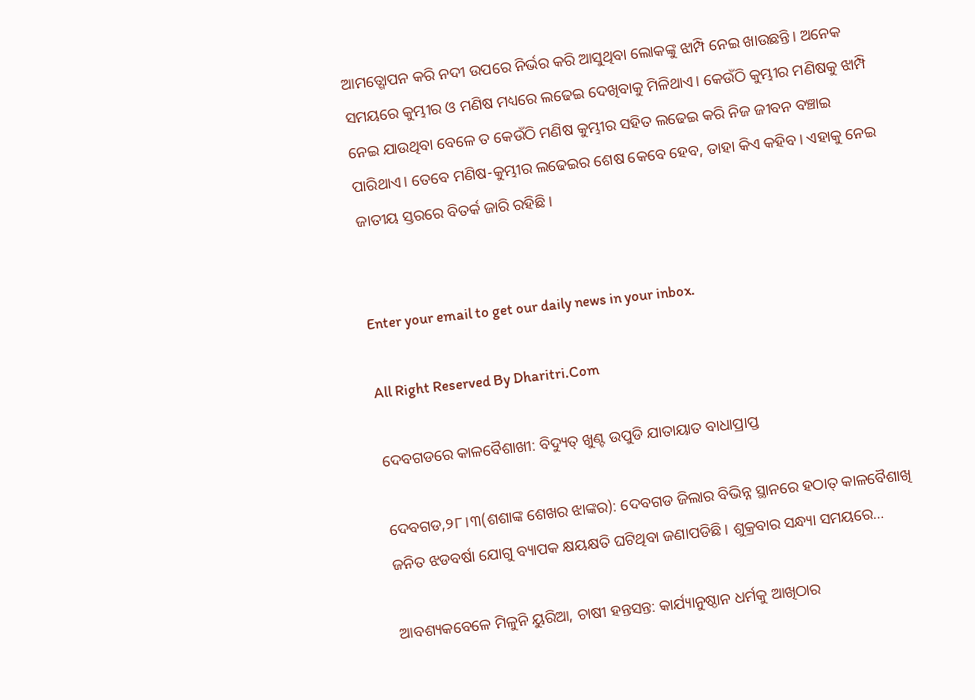ଆମତ୍ଗୋପନ କରି ନଦୀ ଉପରେ ନିର୍ଭର କରି ଆସୁଥିବା ଲୋକଙ୍କୁ ଝାମ୍ପି ନେଇ ଖାଉଛନ୍ତି। ଅନେକ ସମୟରେ କୁମ୍ଭୀର ଓ ମଣିଷ ମଧ୍ୟରେ ଲଢେଇ ଦେଖିବାକୁ ମିଳିଥାଏ। କେଉଁଠି କୁମ୍ଭୀର ମଣିଷକୁ ଝାମ୍ପି ନେଇ ଯାଉଥିବା ବେଳେ ତ କେଉଁଠି ମଣିଷ କୁମ୍ଭୀର ସହିତ ଲଢେଇ କରି ନିଜ ଜୀବନ ବଞ୍ଚାଇ ପାରିଥାଏ। ତେବେ ମଣିଷ-କୁମ୍ଭୀର ଲଢେଇର ଶେଷ କେବେ ହେବ, ତାହା କିଏ କହିବ। ଏହାକୁ ନେଇ ଜାତୀୟ ସ୍ତରରେ ବିତର୍କ ଜାରି ରହିଛି।


Enter your email to get our daily news in your inbox.

All Right Reserved By Dharitri.Com

ଦେବଗଡରେ କାଳବୈଶାଖୀ: ବିଦ୍ୟୁତ୍‌ ଖୁଣ୍ଟ ଉପୁଡି ଯାତାୟାତ ବାଧାପ୍ରାପ୍ତ

ଦେବଗଡ,୨୮।୩(ଶଶାଙ୍କ ଶେଖର ଝାଙ୍କର): ଦେବଗଡ ଜିଲାର ବିଭିନ୍ନ ସ୍ଥାନରେ ହଠାତ୍‌ କାଳବୈଶାଖି ଜନିତ ଝଡବର୍ଷା ଯୋଗୁ ବ୍ୟାପକ କ୍ଷୟକ୍ଷତି ଘଟିଥିବା ଜଣାପଡିଛି । ଶୁକ୍ରବାର ସନ୍ଧ୍ୟା ସମୟରେ…

ଆବଶ୍ୟକବେଳେ ମିଳୁନି ୟୁରିଆ, ଚାଷୀ ହନ୍ତସନ୍ତ: କାର୍ଯ୍ୟାନୁଷ୍ଠାନ ଧର୍ମକୁ ଆଖିଠାର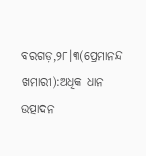ବରଗଡ଼,୨୮।୩(ପ୍ରେମାନନ୍ଦ ଖମାରୀ):ଅଧିକ ଧାନ ଉତ୍ପାଦନ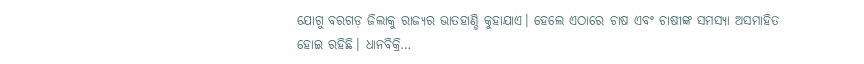ଯୋଗୁ ବରଗଡ଼ ଜିଲାକୁ ରାଜ୍ୟର ଭାତହାଣ୍ଡି କୁହାଯାଏ। ହେଲେ ଏଠାରେ ଚାଷ ଏବଂ ଚାଷୀଙ୍କ ସମସ୍ୟା ଅସମାହିତ ହୋଇ ରହିଛି। ଧାନବିକ୍ରି…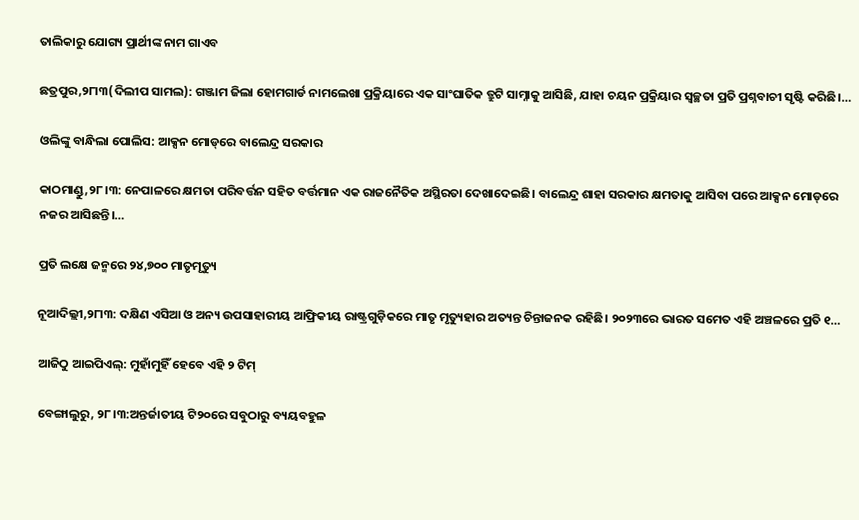ତାଲିକାରୁ ଯୋଗ୍ୟ ପ୍ରାର୍ଥୀଙ୍କ ନାମ ଗାଏବ

ଛତ୍ରପୁର,୨୮ା୩(ଦିଲୀପ ସାମଲ): ଗଞ୍ଜାମ ଜିଲା ହୋମଗାର୍ଡ ନାମଲେଖା ପ୍ରକ୍ରିୟାରେ ଏକ ସାଂଘାତିକ ତ୍ରୁଟି ସାମ୍ନାକୁ ଆସିଛି, ଯାହା ଚୟନ ପ୍ରକ୍ରିୟାର ସ୍ବଚ୍ଛତା ପ୍ରତି ପ୍ରଶ୍ନବାଚୀ ସୃଷ୍ଟି କରିଛି।…

ଓଲିଙ୍କୁ ବାନ୍ଧିଲା ପୋଲିସ: ଆକ୍ସନ ମୋଡ୍‌ରେ ବାଲେନ୍ଦ୍ର ସରକାର

କାଠମାଣ୍ଡୁ,୨୮।୩: ନେପାଳରେ କ୍ଷମତା ପରିବର୍ତ୍ତନ ସହିତ ବର୍ତ୍ତମାନ ଏକ ରାଜନୈତିକ ଅସ୍ଥିରତା ଦେଖାଦେଇଛି। ବାଲେନ୍ଦ୍ର ଶାହା ସରକାର କ୍ଷମତାକୁ ଆସିବା ପରେ ଆକ୍ସନ ମୋଡ୍‌ରେ ନଜର ଆସିଛନ୍ତି।…

ପ୍ରତି ଲକ୍ଷେ ଜନ୍ମରେ ୨୪,୭୦୦ ମାତୃମୃତ୍ୟୁ

ନୂଆଦିଲ୍ଲୀ,୨୮ା୩: ଦକ୍ଷିଣ ଏସିଆ ଓ ଅନ୍ୟ ଉପସାହାରୀୟ ଆଫ୍ରିକୀୟ ରାଷ୍ଟ୍ରଗୁଡ଼ିକରେ ମାତୃ ମୃତ୍ୟୁହାର ଅତ୍ୟନ୍ତ ଚିନ୍ତାଜନକ ରହିଛି। ୨୦୨୩ରେ ଭାରତ ସମେତ ଏହି ଅଞ୍ଚଳରେ ପ୍ରତି ୧…

ଆଜିଠୁ ଆଇପିଏଲ୍‌: ମୁହାଁମୁହିଁ ହେବେ ଏହି ୨ ଟିମ୍‌

ବେଙ୍ଗାଲୁରୁ, ୨୮।୩:ଅନ୍ତର୍ଜାତୀୟ ଟି୨୦ରେ ସବୁଠାରୁ ବ୍ୟୟବହୁଳ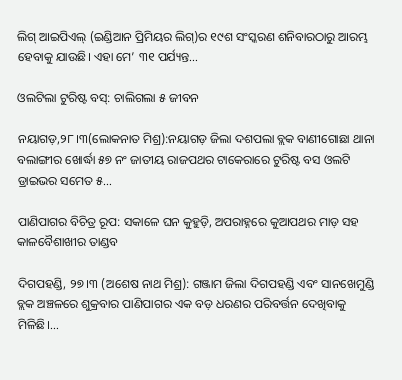ଲିଗ୍‌ ଆଇପିଏଲ୍‌ (ଇଣ୍ଡିଆନ ପ୍ରିମିୟର ଲିଗ୍‌)ର ୧୯ଶ ସଂସ୍କରଣ ଶନିବାରଠାରୁ ଆରମ୍ଭ ହେବାକୁ ଯାଉଛି। ଏହା ମେ’ ୩୧ ପର୍ଯ୍ୟନ୍ତ…

ଓଲଟିଲା ଟୁରିଷ୍ଟ ବସ୍‌: ଚାଲିଗଲା ୫ ଜୀବନ

ନୟାଗଡ଼,୨୮।୩(ଲୋକନାତ ମିଶ୍ର):ନୟାଗଡ଼ ଜିଲା ଦଶପଲା ବ୍ଲକ ବାଣୀଗୋଛା ଥାନା ବଲାଙ୍ଗୀର ଖୋର୍ଦ୍ଧା ୫୭ ନଂ ଜାତୀୟ ରାଜପଥର ଟାକେରାରେ ଟୁରିଷ୍ଟ ବସ ଓଲଟି ଡ୍ରାଇଭର ସମେତ ୫…

ପାଣିପାଗର ବିଚିତ୍ର ରୂପ: ସକାଳେ ଘନ କୁହୁଡ଼ି, ଅପରାହ୍ନରେ କୁଆପଥର ମାଡ଼ ସହ କାଳବୈଶାଖୀର ତାଣ୍ଡବ

ଦିଗପହଣ୍ଡି, ୨୭।୩ (ଅଶେଷ ନାଥ ମିଶ୍ର): ଗଞ୍ଜାମ ଜିଲା ଦିଗପହଣ୍ଡି ଏବଂ ସାନଖେମୁଣ୍ଡି ବ୍ଲକ ଅଞ୍ଚଳରେ ଶୁକ୍ରବାର ପାଣିପାଗର ଏକ ବଡ଼ ଧରଣର ପରିବର୍ତ୍ତନ ଦେଖିବାକୁ ମିଳିଛି।…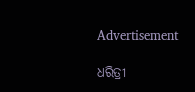Advertisement

ଧରିତ୍ରୀ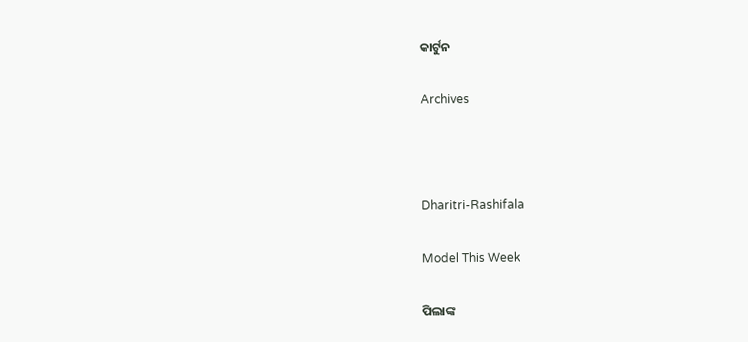କାର୍ଟୁନ

Archives



Dharitri-Rashifala

Model This Week

ପିଲାଙ୍କ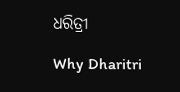ଧରିତ୍ରୀ

Why Dharitri